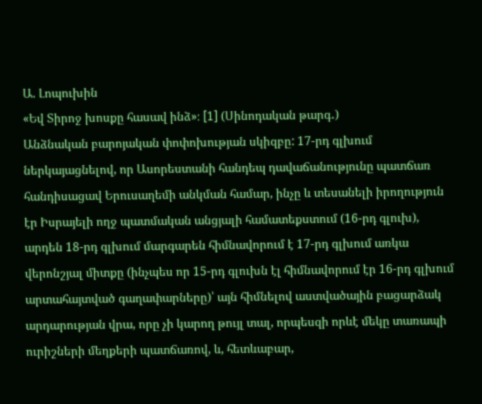Ա. Լոպուխին
«Եվ Տիրոջ խոսքը հասավ ինձ»։ [1] (Սինոդական թարգ․)
Անձնական բարոյական փոփոխության սկիզբը: 17-րդ գլխում ներկայացնելով, որ Ասորեստանի հանդեպ դավաճանությունը պատճառ հանդիսացավ Երուսաղեմի անկման համար, ինչը և տեսանելի իրողություն էր Իսրայելի ողջ պատմական անցյալի համատեքստում (16-րդ գլուխ), արդեն 18-րդ գլխում մարգարեն հիմնավորում է 17-րդ գլխում առկա վերոնշյալ միտքը (ինչպես որ 15-րդ գլուխն էլ հիմնավորում էր 16-րդ գլխում արտահայտված գաղափարները)՝ այն հիմնելով աստվածային բացարձակ արդարության վրա, որը չի կարող թույլ տալ, որպեսզի որևէ մեկը տառապի ուրիշների մեղքերի պատճառով, և, հետևաբար,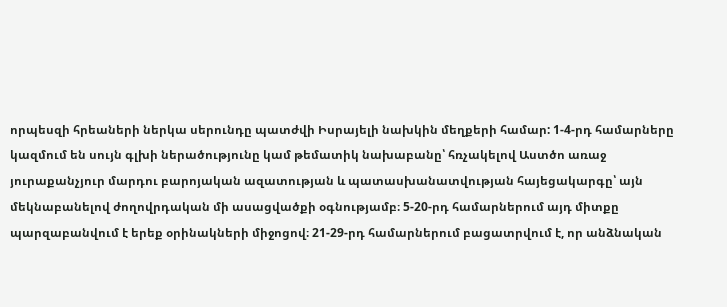որպեսզի հրեաների ներկա սերունդը պատժվի Իսրայելի նախկին մեղքերի համար: 1-4-րդ համարները կազմում են սույն գլխի ներածությունը կամ թեմատիկ նախաբանը՝ հռչակելով Աստծո առաջ յուրաքանչյուր մարդու բարոյական ազատության և պատասխանատվության հայեցակարգը՝ այն մեկնաբանելով ժողովրդական մի ասացվածքի օգնությամբ։ 5-20-րդ համարներում այդ միտքը պարզաբանվում է երեք օրինակների միջոցով։ 21-29-րդ համարներում բացատրվում է, որ անձնական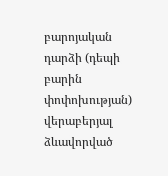բարոյական դարձի (դեպի բարին փոփոխության) վերաբերյալ ձևավորված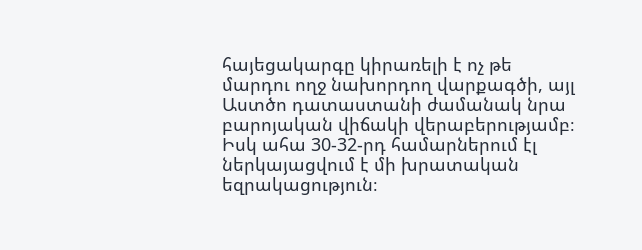հայեցակարգը կիրառելի է ոչ թե մարդու ողջ նախորդող վարքագծի, այլ Աստծո դատաստանի ժամանակ նրա բարոյական վիճակի վերաբերությամբ։ Իսկ ահա 30-32-րդ համարներում էլ ներկայացվում է մի խրատական եզրակացություն։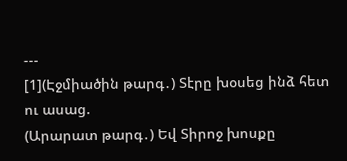---
[1](Էջմիածին թարգ․) Տէրը խօսեց ինձ հետ ու ասաց.
(Արարատ թարգ․) Եվ Տիրոջ խոսքը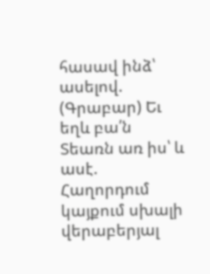հասավ ինձ՝ ասելով.
(Գրաբար) Եւ եղև բա՛ն Տեառն առ իս՝ և ասէ.
Հաղորդում կայքում սխալի վերաբերյալ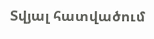Տվյալ հատվածում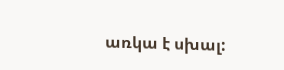առկա է սխալ: